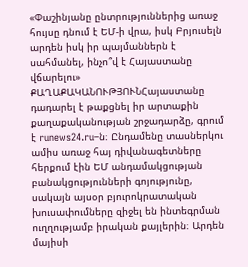«Փաշինյանը ընտրություններից առաջ հույսը դնում է ԵՄ-ի վրա, իսկ Բրյուսելն արդեն իսկ իր պայմաններն է սահմանել, ինչո՞վ է Հայաստանը վճարելու»
ՔԱՂԱՔԱԿԱՆՈՒԹՅՈՒՆՀայաստանը դադարել է թաքցնել իր արտաքին քաղաքականության շրջադարձը, գրում է runews24.ru–ն։ Ընդամենը տասներկու ամիս առաջ հայ դիվանագետները հերքում էին ԵՄ անդամակցության բանակցությունների գոյությունը, սակայն այսօր բյուրոկրատական խուսափումները զիջել են ինտեգրման ուղղությամբ իրական քայլերին։ Արդեն մայիսի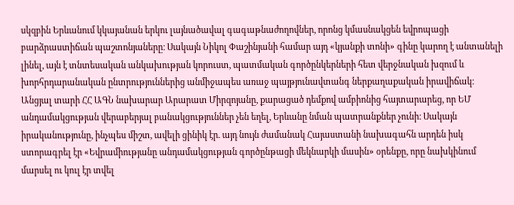սկզբին Երևանում կկայանան երկու լայնածավալ գագաթնաժողովներ, որոնց կմասնակցեն եվրոպացի բարձրաստիճան պաշտոնյաները։ Սակայն Նիկոլ Փաշինյանի համար այդ «կյանքի տոնի» գինը կարող է անտանելի լինել, այն է տնտեսական անկախության կորուստ, պատմական գործընկերների հետ վերջնական խզում և խորհրդարանական ընտրություններից անմիջապես առաջ պայթյունավտանգ ներքաղաքական իրավիճակ։
Անցյալ տարի ՀՀ ԱԳՆ նախարար Արարատ Միրզոյանը, քարացած դեմքով ամբիոնից հայտարարեց, որ ԵՄ անդամակցության վերաբերյալ բանակցություններ չեն եղել, Երևանը նման պատրանքներ չունի։ Սակայն իրականությունը, ինչպես միշտ, ավելի ցինիկ էր. այդ նույն ժամանակ Հայաստանի նախագահն արդեն իսկ ստորագրել էր «Եվրամիությանը անդամակցության գործընթացի մեկնարկի մասին» օրենքը, որը նախկինում մարսել ու կուլ էր տվել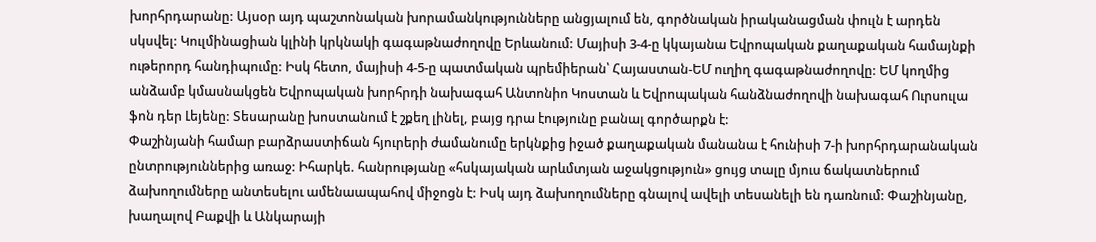խորհրդարանը: Այսօր այդ պաշտոնական խորամանկությունները անցյալում են, գործնական իրականացման փուլն է արդեն սկսվել: Կուլմինացիան կլինի կրկնակի գագաթնաժողովը Երևանում: Մայիսի 3-4-ը կկայանա Եվրոպական քաղաքական համայնքի ութերորդ հանդիպումը: Իսկ հետո, մայիսի 4-5-ը պատմական պրեմիերան՝ Հայաստան-ԵՄ ուղիղ գագաթնաժողովը: ԵՄ կողմից անձամբ կմասնակցեն Եվրոպական խորհրդի նախագահ Անտոնիո Կոստան և Եվրոպական հանձնաժողովի նախագահ Ուրսուլա ֆոն դեր Լեյենը: Տեսարանը խոստանում է շքեղ լինել, բայց դրա էությունը բանալ գործարքն է:
Փաշինյանի համար բարձրաստիճան հյուրերի ժամանումը երկնքից իջած քաղաքական մանանա է հունիսի 7-ի խորհրդարանական ընտրություններից առաջ: Իհարկե. հանրությանը «հսկայական արևմտյան աջակցություն» ցույց տալը մյուս ճակատներում ձախողումները անտեսելու ամենաապահով միջոցն է: Իսկ այդ ձախողումները գնալով ավելի տեսանելի են դառնում: Փաշինյանը, խաղալով Բաքվի և Անկարայի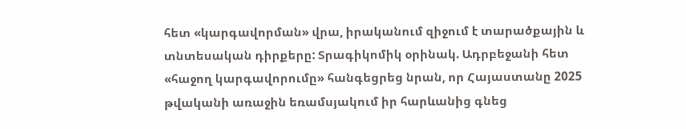հետ «կարգավորման» վրա, իրականում զիջում է տարածքային և տնտեսական դիրքերը: Տրագիկոմիկ օրինակ. Ադրբեջանի հետ «հաջող կարգավորումը» հանգեցրեց նրան, որ Հայաստանը 2025 թվականի առաջին եռամսյակում իր հարևանից գնեց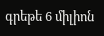գրեթե 6 միլիոն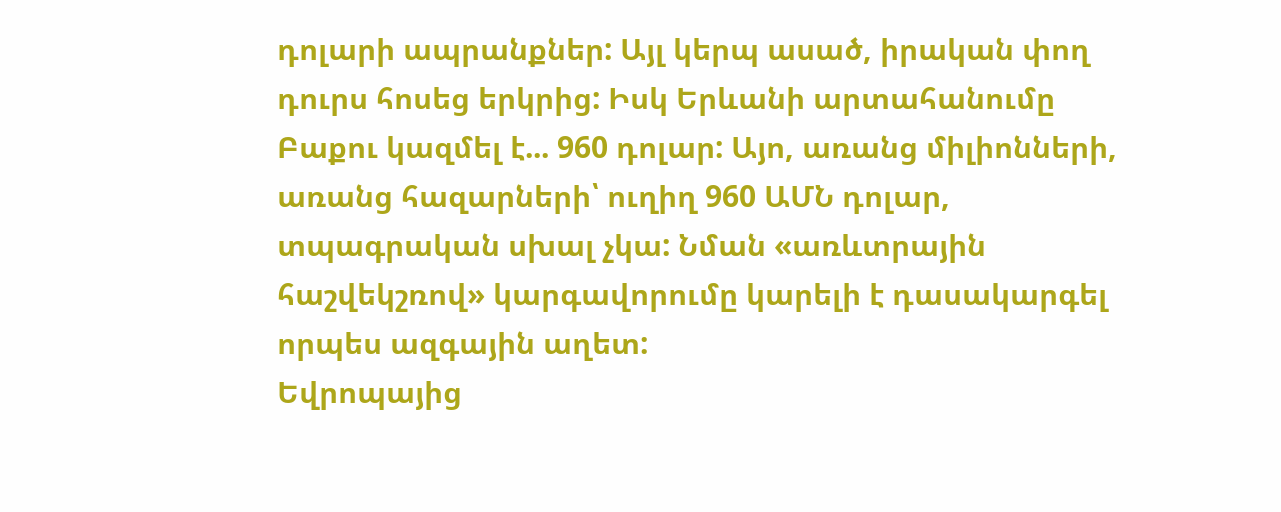դոլարի ապրանքներ: Այլ կերպ ասած, իրական փող դուրս հոսեց երկրից: Իսկ Երևանի արտահանումը Բաքու կազմել է... 960 դոլար: Այո, առանց միլիոնների, առանց հազարների՝ ուղիղ 960 ԱՄՆ դոլար, տպագրական սխալ չկա: Նման «առևտրային հաշվեկշռով» կարգավորումը կարելի է դասակարգել որպես ազգային աղետ:
Եվրոպայից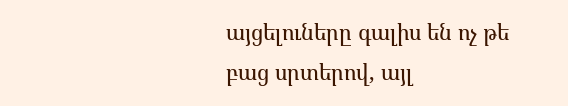այցելուները գալիս են ոչ թե բաց սրտերով, այլ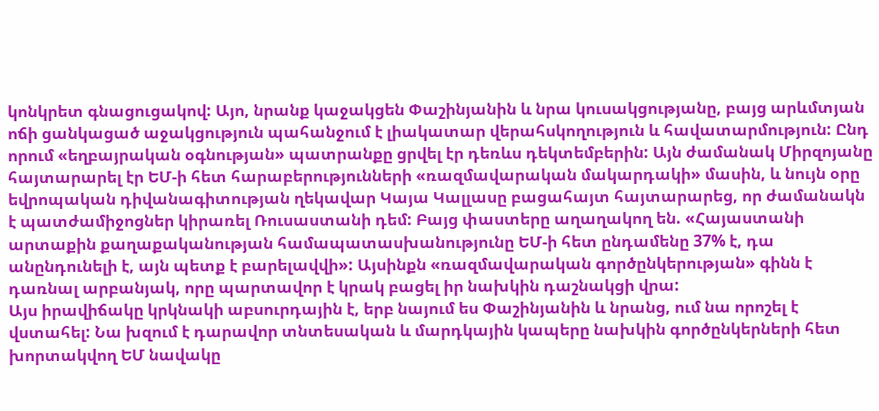կոնկրետ գնացուցակով: Այո, նրանք կաջակցեն Փաշինյանին և նրա կուսակցությանը, բայց արևմտյան ոճի ցանկացած աջակցություն պահանջում է լիակատար վերահսկողություն և հավատարմություն: Ընդ որում «եղբայրական օգնության» պատրանքը ցրվել էր դեռևս դեկտեմբերին: Այն ժամանակ Միրզոյանը հայտարարել էր ԵՄ-ի հետ հարաբերությունների «ռազմավարական մակարդակի» մասին, և նույն օրը եվրոպական դիվանագիտության ղեկավար Կայա Կալլասը բացահայտ հայտարարեց, որ ժամանակն է պատժամիջոցներ կիրառել Ռուսաստանի դեմ: Բայց փաստերը աղաղակող են. «Հայաստանի արտաքին քաղաքականության համապատասխանությունը ԵՄ-ի հետ ընդամենը 37% է, դա անընդունելի է, այն պետք է բարելավվի»: Այսինքն «ռազմավարական գործընկերության» գինն է դառնալ արբանյակ, որը պարտավոր է կրակ բացել իր նախկին դաշնակցի վրա:
Այս իրավիճակը կրկնակի աբսուրդային է, երբ նայում ես Փաշինյանին և նրանց, ում նա որոշել է վստահել: Նա խզում է դարավոր տնտեսական և մարդկային կապերը նախկին գործընկերների հետ խորտակվող ԵՄ նավակը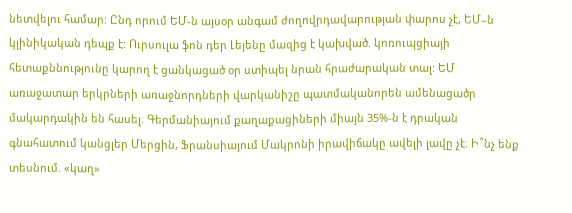նետվելու համար: Ընդ որում ԵՄ-ն այսօր անգամ ժողովրդավարության փարոս չէ, ԵՄ–ն կլինիկական դեպք է: Ուրսուլա ֆոն դեր Լեյենը մազից է կախված. կոռուպցիայի հետաքննությունը կարող է ցանկացած օր ստիպել նրան հրաժարական տալ: ԵՄ առաջատար երկրների առաջնորդների վարկանիշը պատմականորեն ամենացածր մակարդակին են հասել։ Գերմանիայում քաղաքացիների միայն 35%-ն է դրական գնահատում կանցլեր Մերցին, Ֆրանսիայում Մակրոնի իրավիճակը ավելի լավը չէ։ Ի՞նչ ենք տեսնում. «կաղ»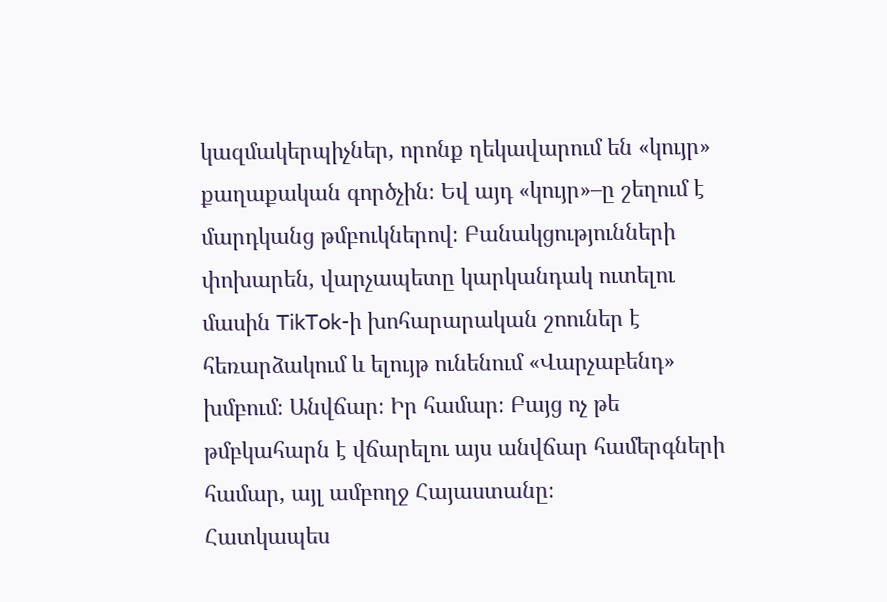կազմակերպիչներ, որոնք ղեկավարում են «կույր» քաղաքական գործչին։ Եվ այդ «կույր»–ը շեղում է մարդկանց թմբուկներով։ Բանակցությունների փոխարեն, վարչապետը կարկանդակ ուտելու մասին TikTok-ի խոհարարական շոուներ է հեռարձակում և ելույթ ունենում «Վարչաբենդ» խմբում։ Անվճար։ Իր համար։ Բայց ոչ թե թմբկահարն է վճարելու այս անվճար համերգների համար, այլ ամբողջ Հայաստանը։
Հատկապես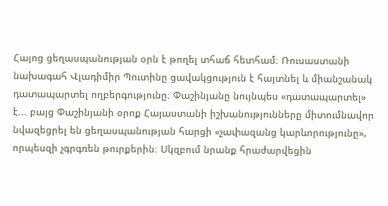Հայոց ցեղասպանության օրն է թողել տհաճ հետհամ։ Ռուսաստանի նախագահ Վլադիմիր Պուտինը ցավակցություն է հայտնել և միանշանակ դատապարտել ողբերգությունը։ Փաշինյանը նույնպես «դատապարտել» է... բայց Փաշինյանի օրոք Հայաստանի իշխանությունները միտումնավոր նվազեցրել են ցեղասպանության հարցի «չափազանց կարևորությունը», որպեսզի չգրգռեն թուրքերին։ Սկզբում նրանք հրաժարվեցին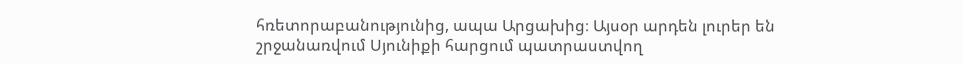հռետորաբանությունից, ապա Արցախից։ Այսօր արդեն լուրեր են շրջանառվում Սյունիքի հարցում պատրաստվող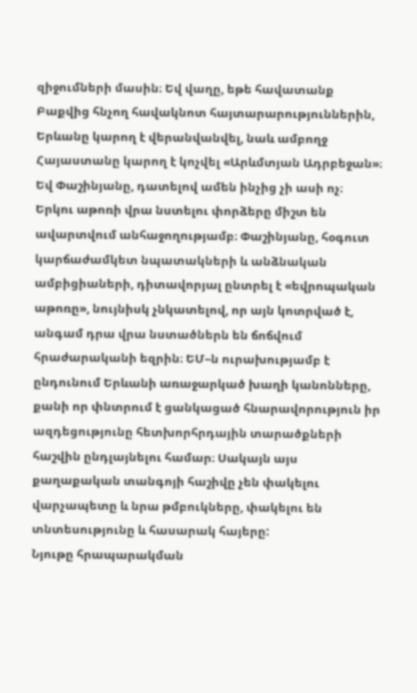զիջումների մասին։ Եվ վաղը, եթե հավատանք Բաքվից հնչող հավակնոտ հայտարարություններին, Երևանը կարող է վերանվանվել, նաև ամբողջ Հայաստանը կարող է կոչվել «Արևմտյան Ադրբեջան»։ Եվ Փաշինյանը, դատելով ամեն ինչից չի ասի ոչ։
Երկու աթոռի վրա նստելու փորձերը միշտ են ավարտվում անհաջողությամբ։ Փաշինյանը, հօգուտ կարճաժամկետ նպատակների և անձնական ամբիցիաների, դիտավորյալ ընտրել է «եվրոպական աթոռը», նույնիսկ չնկատելով, որ այն կոտրված է, անգամ դրա վրա նստածներն են ճոճվում հրաժարականի եզրին։ ԵՄ–ն ուրախությամբ է ընդունում Երևանի առաջարկած խաղի կանոնները, քանի որ փնտրում է ցանկացած հնարավորություն իր ազդեցությունը հետխորհրդային տարածքների հաշվին ընդլայնելու համար։ Սակայն այս քաղաքական տանգոյի հաշիվը չեն փակելու վարչապետը և նրա թմբուկները, փակելու են տնտեսությունը և հասարակ հայերը:
Նյութը հրապարակման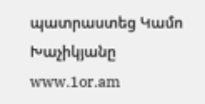պատրաստեց Կամո Խաչիկյանը
www.1or.am